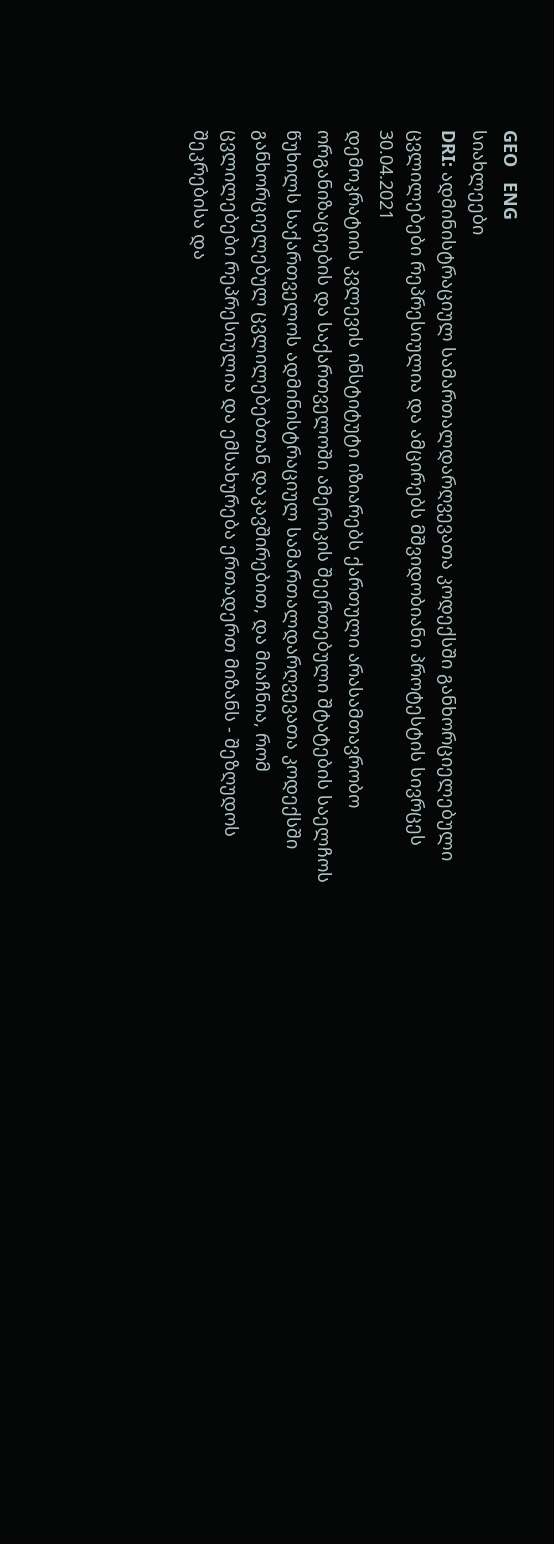GEO   ENG
სიახლეები
DRI: ადმინისტრაციულ სამართალდარღვევათა კოდექსში განხორციელებული ცვლილებები რეპრესიულია და ამცირებს მშვიდობიანი პროტესტის სივრცეს
30.04.2021
დემოკრატიის კვლევის ინსტიტუტი იზიარებს ქართული არასამთავრობო ორგანიზაციების და საქართველოში ამერიკის შეერთებული შტატების საელჩოს წუხილს საქართველოს ადმინისტრაციულ სამართალდარღვევათა კოდექსში განხორციელებულ ცვლილებებთან დაკავშირებით, და მიაჩნია, რომ ცვლილებები რეპრესიულია და ემსახურება ერთადერთ მიზანს - შეზღუდოს შეკრებისა და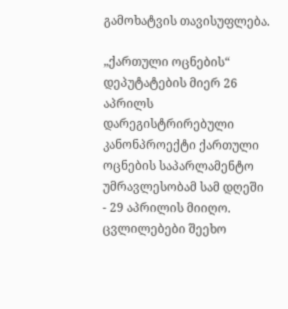გამოხატვის თავისუფლება.

„ქართული ოცნების“ დეპუტატების მიერ 26 აპრილს დარეგისტრირებული კანონპროექტი ქართული ოცნების საპარლამენტო უმრავლესობამ სამ დღეში - 29 აპრილის მიიღო. ცვლილებები შეეხო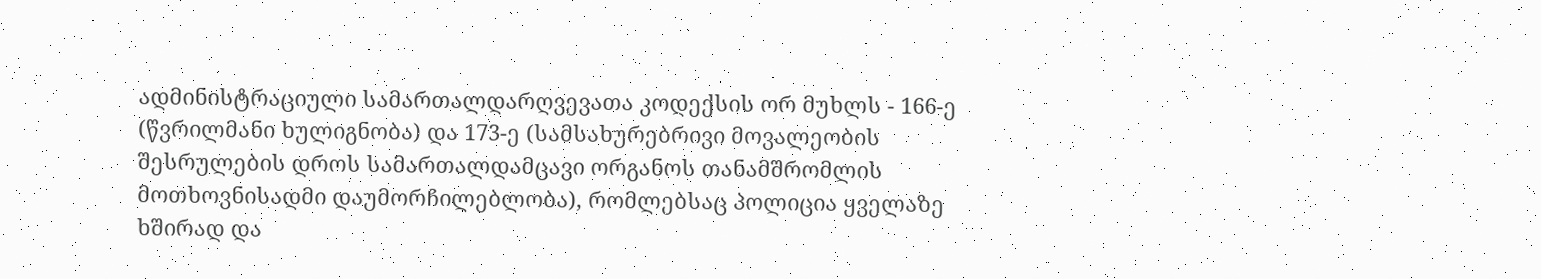ადმინისტრაციული სამართალდარღვევათა კოდექსის ორ მუხლს - 166-ე (წვრილმანი ხულიგნობა) და 173-ე (სამსახურებრივი მოვალეობის შესრულების დროს სამართალდამცავი ორგანოს თანამშრომლის მოთხოვნისადმი დაუმორჩილებლობა), რომლებსაც პოლიცია ყველაზე ხშირად და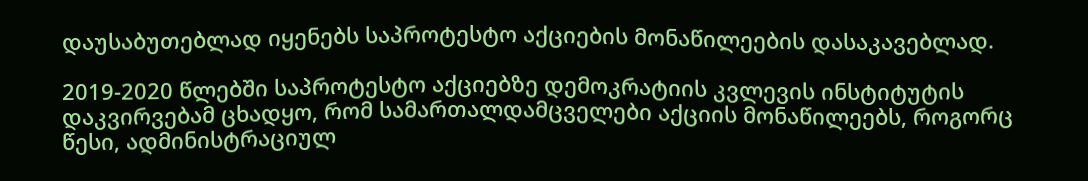დაუსაბუთებლად იყენებს საპროტესტო აქციების მონაწილეების დასაკავებლად.

2019-2020 წლებში საპროტესტო აქციებზე დემოკრატიის კვლევის ინსტიტუტის დაკვირვებამ ცხადყო, რომ სამართალდამცველები აქციის მონაწილეებს, როგორც წესი, ადმინისტრაციულ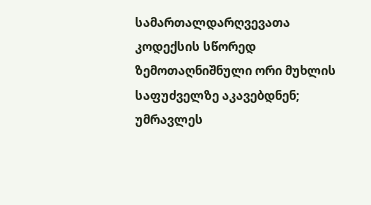სამართალდარღვევათა კოდექსის სწორედ ზემოთაღნიშნული ორი მუხლის საფუძველზე აკავებდნენ; უმრავლეს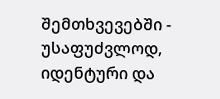შემთხვევებში - უსაფუძვლოდ, იდენტური და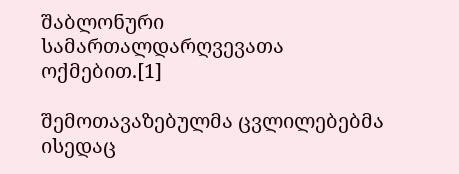შაბლონური სამართალდარღვევათა ოქმებით.[1]

შემოთავაზებულმა ცვლილებებმა ისედაც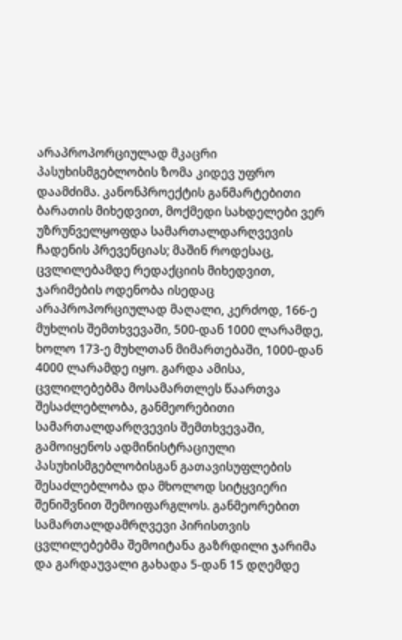არაპროპორციულად მკაცრი პასუხისმგებლობის ზომა კიდევ უფრო დაამძიმა. კანონპროექტის განმარტებითი ბარათის მიხედვით, მოქმედი სახდელები ვერ უზრუნველყოფდა სამართალდარღვევის ჩადენის პრევენციას; მაშინ როდესაც, ცვლილებამდე რედაქციის მიხედვით, ჯარიმების ოდენობა ისედაც არაპროპორციულად მაღალი, კერძოდ, 166-ე მუხლის შემთხვევაში, 500-დან 1000 ლარამდე, ხოლო 173-ე მუხლთან მიმართებაში, 1000-დან 4000 ლარამდე იყო. გარდა ამისა, ცვლილებებმა მოსამართლეს წაართვა შესაძლებლობა, განმეორებითი სამართალდარღვევის შემთხვევაში, გამოიყენოს ადმინისტრაციული პასუხისმგებლობისგან გათავისუფლების შესაძლებლობა და მხოლოდ სიტყვიერი შენიშვნით შემოიფარგლოს. განმეორებით სამართალდამრღვევი პირისთვის ცვლილებებმა შემოიტანა გაზრდილი ჯარიმა და გარდაუვალი გახადა 5-დან 15 დღემდე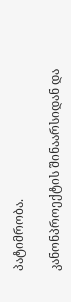პატიმრობა.

კანონპროექტის შინაარსიდან და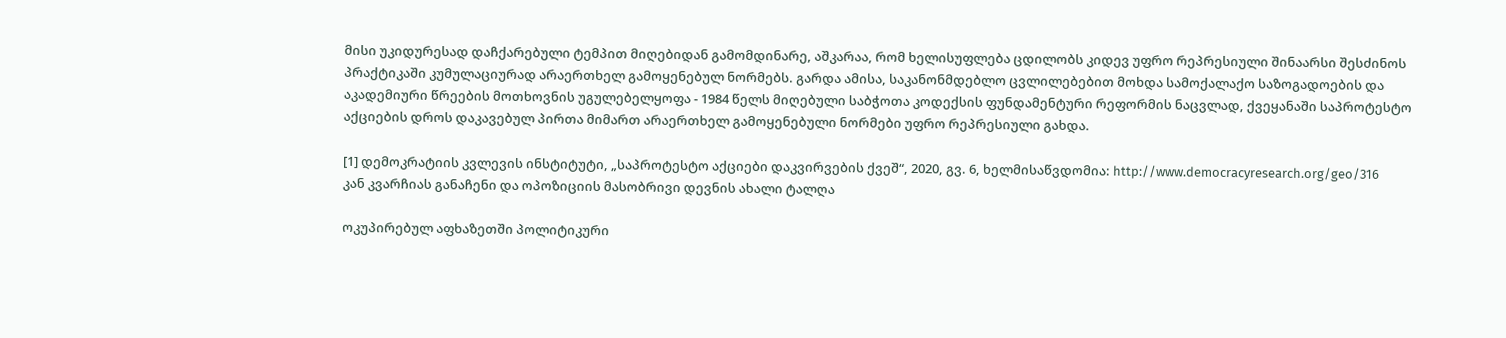მისი უკიდურესად დაჩქარებული ტემპით მიღებიდან გამომდინარე, აშკარაა, რომ ხელისუფლება ცდილობს კიდევ უფრო რეპრესიული შინაარსი შესძინოს პრაქტიკაში კუმულაციურად არაერთხელ გამოყენებულ ნორმებს. გარდა ამისა, საკანონმდებლო ცვლილებებით მოხდა სამოქალაქო საზოგადოების და აკადემიური წრეების მოთხოვნის უგულებელყოფა - 1984 წელს მიღებული საბჭოთა კოდექსის ფუნდამენტური რეფორმის ნაცვლად, ქვეყანაში საპროტესტო აქციების დროს დაკავებულ პირთა მიმართ არაერთხელ გამოყენებული ნორმები უფრო რეპრესიული გახდა.

[1] დემოკრატიის კვლევის ინსტიტუტი, „საპროტესტო აქციები დაკვირვების ქვეშ“, 2020, გვ. 6, ხელმისაწვდომია: http://www.democracyresearch.org/geo/316
კან კვარჩიას განაჩენი და ოპოზიციის მასობრივი დევნის ახალი ტალღა

ოკუპირებულ აფხაზეთში პოლიტიკური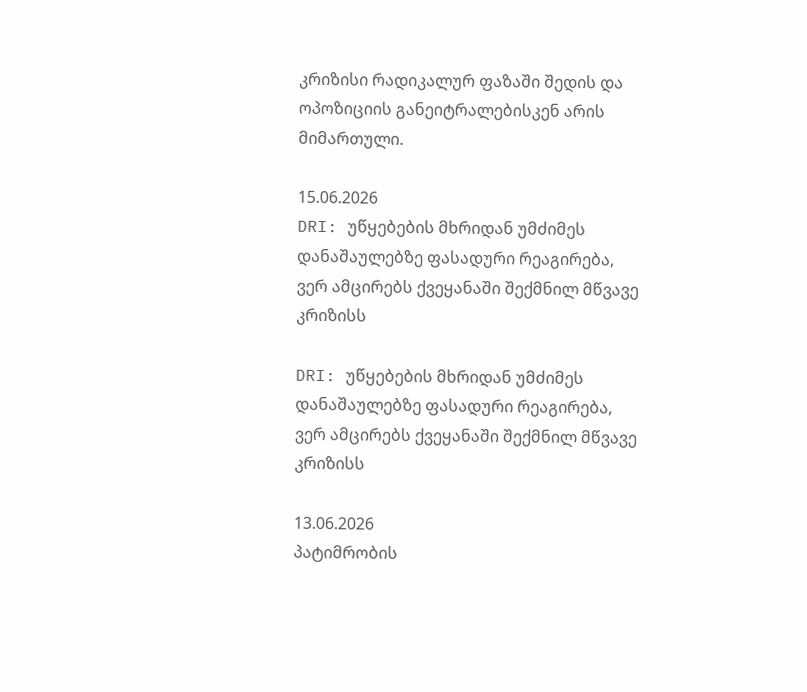კრიზისი რადიკალურ ფაზაში შედის და ოპოზიციის განეიტრალებისკენ არის მიმართული.

15.06.2026
DRI: უწყებების მხრიდან უმძიმეს დანაშაულებზე ფასადური რეაგირება, ვერ ამცირებს ქვეყანაში შექმნილ მწვავე კრიზისს

DRI: უწყებების მხრიდან უმძიმეს დანაშაულებზე ფასადური რეაგირება,  ვერ ამცირებს ქვეყანაში შექმნილ მწვავე კრიზისს

13.06.2026
პატიმრობის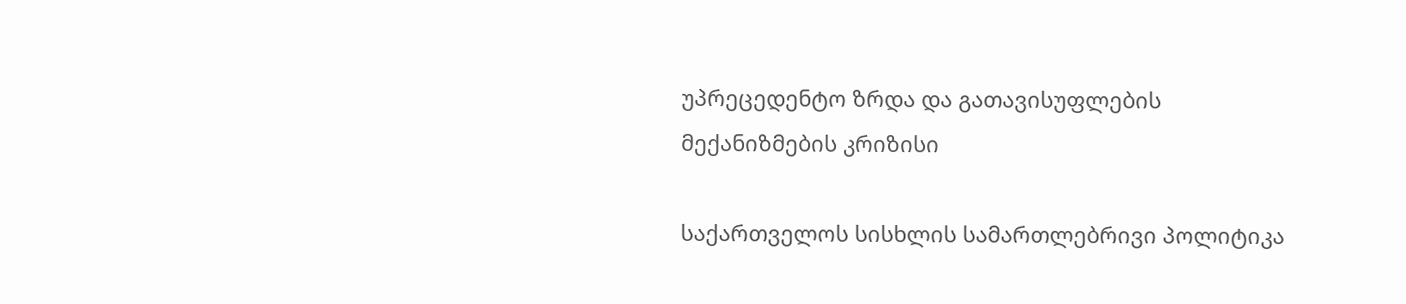უპრეცედენტო ზრდა და გათავისუფლების მექანიზმების კრიზისი

საქართველოს სისხლის სამართლებრივი პოლიტიკა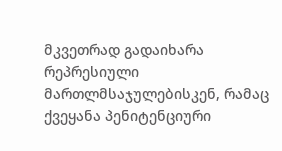მკვეთრად გადაიხარა რეპრესიული მართლმსაჯულებისკენ, რამაც ქვეყანა პენიტენციური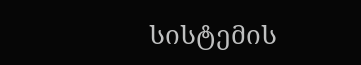სისტემის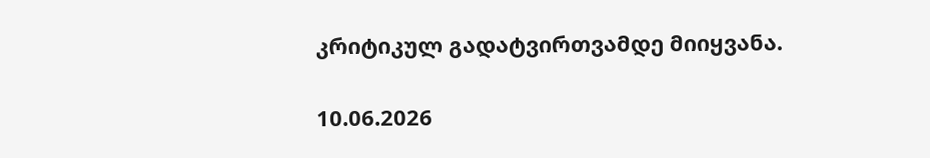კრიტიკულ გადატვირთვამდე მიიყვანა.

10.06.2026